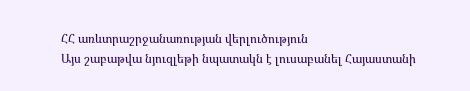ՀՀ առևտրաշրջանառության վերլուծություն
Այս շաբաթվա նյուզլեթի նպատակն է լուսաբանել Հայաստանի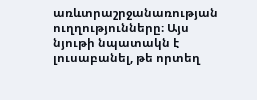առևտրաշրջանառության ուղղությունները։ Այս նյութի նպատակն է լուսաբանել, թե որտեղ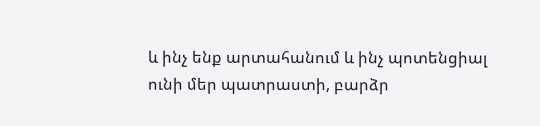և ինչ ենք արտահանում և ինչ պոտենցիալ ունի մեր պատրաստի, բարձր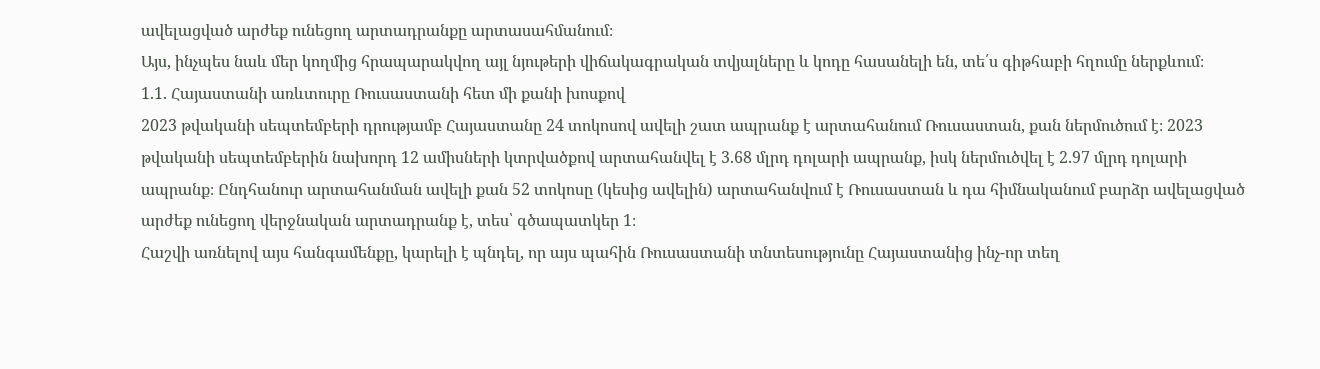ավելացված արժեք ունեցող արտադրանքը արտասահմանում։
Այս, ինչպես նաև մեր կողմից հրապարակվող այլ նյութերի վիճակագրական տվյալները և կոդը հասանելի են, տե՛ս գիթհաբի հղումը ներքևում։
1.1. Հայաստանի առևտուրը Ռուսաստանի հետ մի քանի խոսքով
2023 թվականի սեպտեմբերի դրությամբ Հայաստանը 24 տոկոսով ավելի շատ ապրանք է արտահանում Ռուսաստան, քան ներմուծում է։ 2023 թվականի սեպտեմբերին նախորդ 12 ամիսների կտրվածքով արտահանվել է 3.68 մլրդ դոլարի ապրանք, իսկ ներմուծվել է 2.97 մլրդ դոլարի ապրանք։ Ընդհանուր արտահանման ավելի քան 52 տոկոսը (կեսից ավելին) արտահանվում է Ռուսաստան և դա հիմնականում բարձր ավելացված արժեք ունեցող վերջնական արտադրանք է, տես՝ գծապատկեր 1։
Հաշվի առնելով այս հանգամենքը, կարելի է պնդել, որ այս պահին Ռուսաստանի տնտեսությունը Հայաստանից ինչ-որ տեղ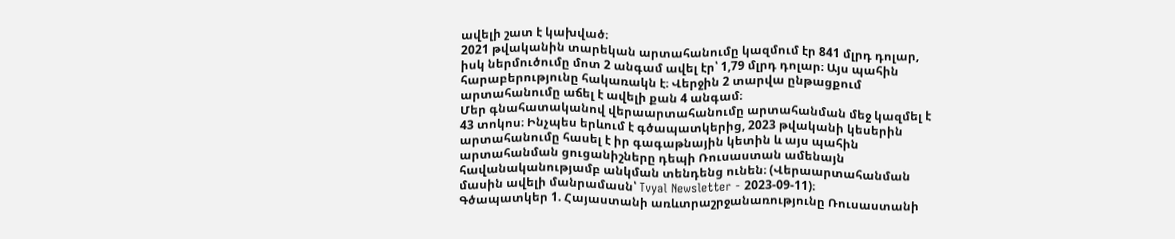ավելի շատ է կախված։
2021 թվականին տարեկան արտահանումը կազմում էր 841 մլրդ դոլար, իսկ ներմուծումը մոտ 2 անգամ ավել էր՝ 1,79 մլրդ դոլար։ Այս պահին հարաբերությունը հակառակն է։ Վերջին 2 տարվա ընթացքում արտահանումը աճել է ավելի քան 4 անգամ։
Մեր գնահատականով վերաարտահանումը արտահանման մեջ կազմել է 43 տոկոս։ Ինչպես երևում է գծապատկերից, 2023 թվականի կեսերին արտահանումը հասել է իր գագաթնային կետին և այս պահին արտահանման ցուցանիշները դեպի Ռուսաստան ամենայն հավանականությամբ անկման տենդենց ունեն։ (Վերաարտահանման մասին ավելի մանրամասն՝ Tvyal Newsletter - 2023-09-11)։
Գծապատկեր 1. Հայաստանի առևտրաշրջանառությունը Ռուսաստանի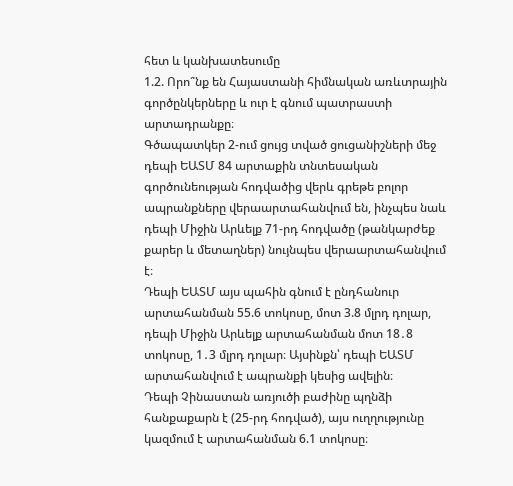հետ և կանխատեսումը
1.2. Որո՞նք են Հայաստանի հիմնական առևտրային գործընկերները և ուր է գնում պատրաստի արտադրանքը։
Գծապատկեր 2-ում ցույց տված ցուցանիշների մեջ դեպի ԵԱՏՄ 84 արտաքին տնտեսական գործունեության հոդվածից վերև գրեթե բոլոր ապրանքները վերաարտահանվում են, ինչպես նաև դեպի Միջին Արևելք 71-րդ հոդվածը (թանկարժեք քարեր և մետաղներ) նույնպես վերաարտահանվում է։
Դեպի ԵԱՏՄ այս պահին գնում է ընդհանուր արտահանման 55.6 տոկոսը, մոտ 3.8 մլրդ դոլար, դեպի Միջին Արևելք արտահանման մոտ 18․8 տոկոսը, 1․3 մլրդ դոլար։ Այսինքն՝ դեպի ԵԱՏՄ արտահանվում է ապրանքի կեսից ավելին։
Դեպի Չինաստան առյուծի բաժինը պղնձի հանքաքարն է (25-րդ հոդված), այս ուղղությունը կազմում է արտահանման 6.1 տոկոսը։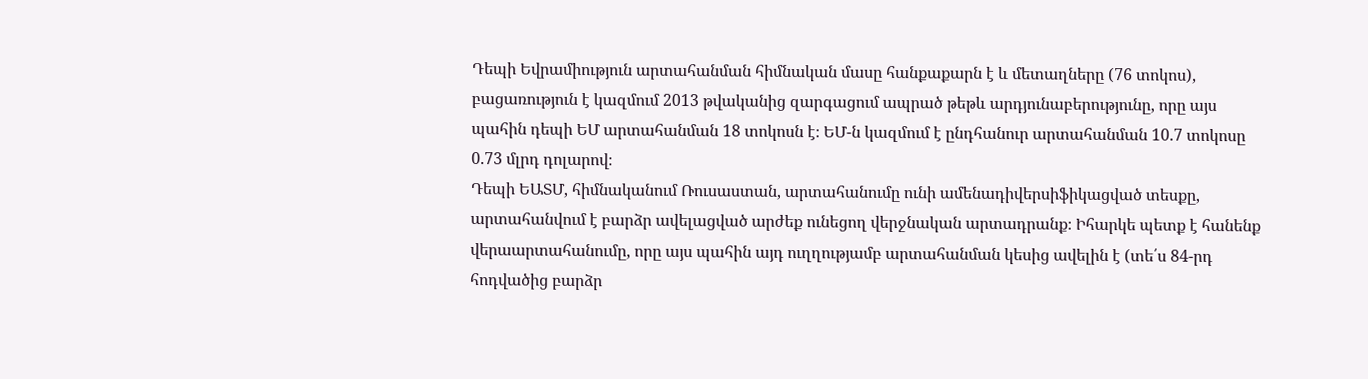Դեպի Եվրամիություն արտահանման հիմնական մասը հանքաքարն է և մետաղները (76 տոկոս), բացառություն է կազմում 2013 թվականից զարգացում ապրած թեթև արդյունաբերությունը, որը այս պահին դեպի ԵՄ արտահանման 18 տոկոսն է։ ԵՄ-ն կազմում է ընդհանուր արտահանման 10.7 տոկոսը 0.73 մլրդ դոլարով։
Դեպի ԵԱՏՄ, հիմնականում Ռուսաստան, արտահանումը ունի ամենադիվերսիֆիկացված տեսքը, արտահանվում է բարձր ավելացված արժեք ունեցող վերջնական արտադրանք։ Իհարկե պետք է հանենք վերաարտահանումը, որը այս պահին այդ ուղղությամբ արտահանման կեսից ավելին է (տե՛ս 84-րդ հոդվածից բարձր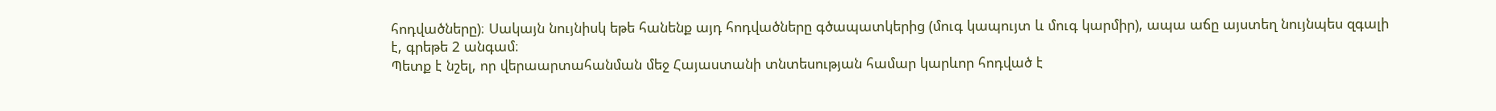հոդվածները)։ Սակայն նույնիսկ եթե հանենք այդ հոդվածները գծապատկերից (մուգ կապույտ և մուգ կարմիր), ապա աճը այստեղ նույնպես զգալի է, գրեթե 2 անգամ։
Պետք է նշել, որ վերաարտահանման մեջ Հայաստանի տնտեսության համար կարևոր հոդված է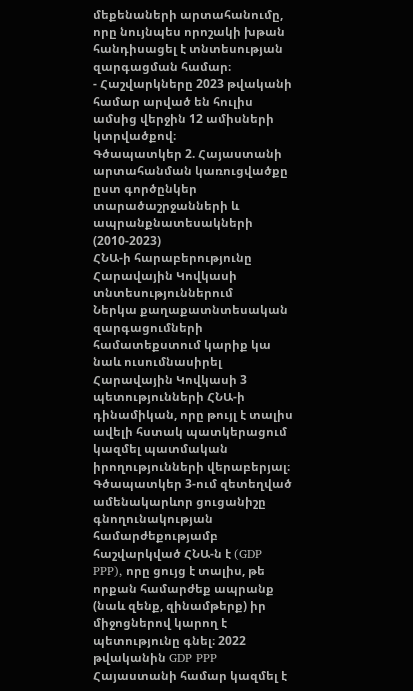մեքենաների արտահանումը, որը նույնպես որոշակի խթան հանդիսացել է տնտեսության զարգացման համար։
- Հաշվարկները 2023 թվականի համար արված են հուլիս ամսից վերջին 12 ամիսների կտրվածքով։
Գծապատկեր 2. Հայաստանի արտահանման կառուցվածքը ըստ գործընկեր տարածաշրջանների և ապրանքնատեսակների (2010-2023)
ՀՆԱ-ի հարաբերությունը Հարավային Կովկասի տնտեսություններում
Ներկա քաղաքատնտեսական զարգացումների համատեքստում կարիք կա նաև ուսումնասիրել Հարավային Կովկասի 3 պետությունների ՀՆԱ-ի դինամիկան, որը թույլ է տալիս ավելի հստակ պատկերացում կազմել պատմական իրողությունների վերաբերյալ։
Գծապատկեր 3-ում զետեղված ամենակարևոր ցուցանիշը գնողունակության համարժեքությամբ հաշվարկված ՀՆԱ-ն է (GDP PPP), որը ցույց է տալիս, թե որքան համարժեք ապրանք (նաև զենք, զինամթերք) իր միջոցներով կարող է պետությունը գնել։ 2022 թվականին GDP PPP Հայաստանի համար կազմել է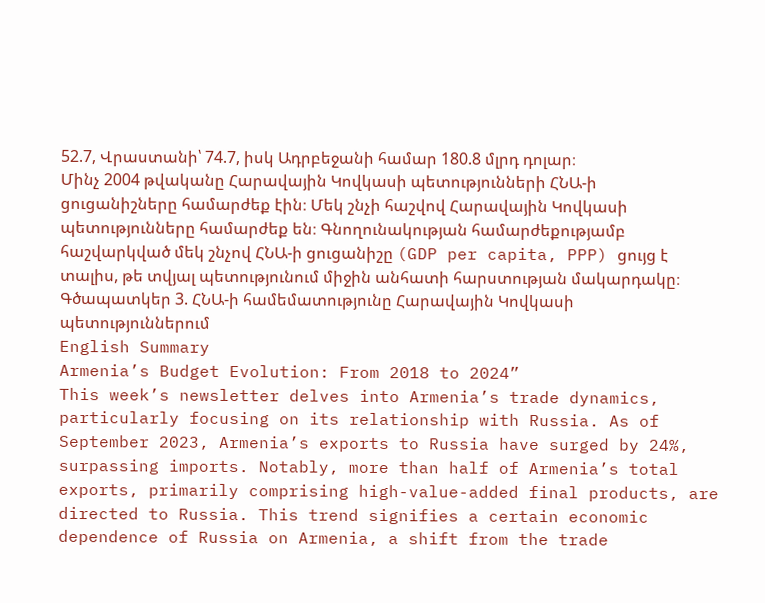52.7, Վրաստանի՝ 74.7, իսկ Ադրբեջանի համար 180.8 մլրդ դոլար։
Մինչ 2004 թվականը Հարավային Կովկասի պետությունների ՀՆԱ-ի ցուցանիշները համարժեք էին։ Մեկ շնչի հաշվով Հարավային Կովկասի պետությունները համարժեք են։ Գնողունակության համարժեքությամբ հաշվարկված մեկ շնչով ՀՆԱ-ի ցուցանիշը (GDP per capita, PPP) ցույց է տալիս, թե տվյալ պետությունում միջին անհատի հարստության մակարդակը։
Գծապատկեր 3. ՀՆԱ-ի համեմատությունը Հարավային Կովկասի պետություններում
English Summary
Armenia’s Budget Evolution: From 2018 to 2024”
This week’s newsletter delves into Armenia’s trade dynamics, particularly focusing on its relationship with Russia. As of September 2023, Armenia’s exports to Russia have surged by 24%, surpassing imports. Notably, more than half of Armenia’s total exports, primarily comprising high-value-added final products, are directed to Russia. This trend signifies a certain economic dependence of Russia on Armenia, a shift from the trade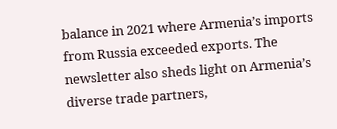balance in 2021 where Armenia’s imports from Russia exceeded exports. The newsletter also sheds light on Armenia’s diverse trade partners,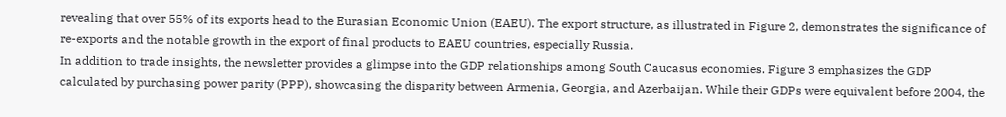revealing that over 55% of its exports head to the Eurasian Economic Union (EAEU). The export structure, as illustrated in Figure 2, demonstrates the significance of re-exports and the notable growth in the export of final products to EAEU countries, especially Russia.
In addition to trade insights, the newsletter provides a glimpse into the GDP relationships among South Caucasus economies. Figure 3 emphasizes the GDP calculated by purchasing power parity (PPP), showcasing the disparity between Armenia, Georgia, and Azerbaijan. While their GDPs were equivalent before 2004, the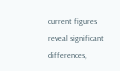current figures reveal significant differences,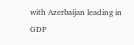with Azerbaijan leading in GDP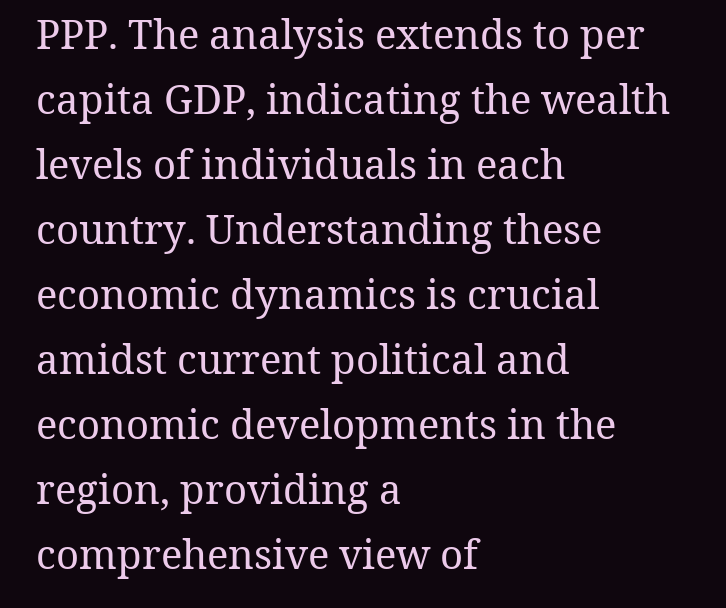PPP. The analysis extends to per capita GDP, indicating the wealth levels of individuals in each country. Understanding these economic dynamics is crucial amidst current political and economic developments in the region, providing a comprehensive view of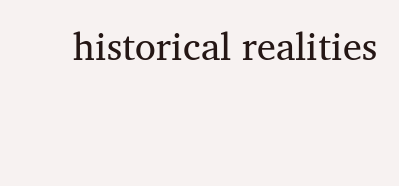historical realities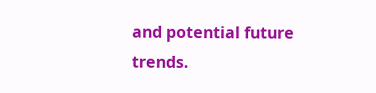and potential future trends.